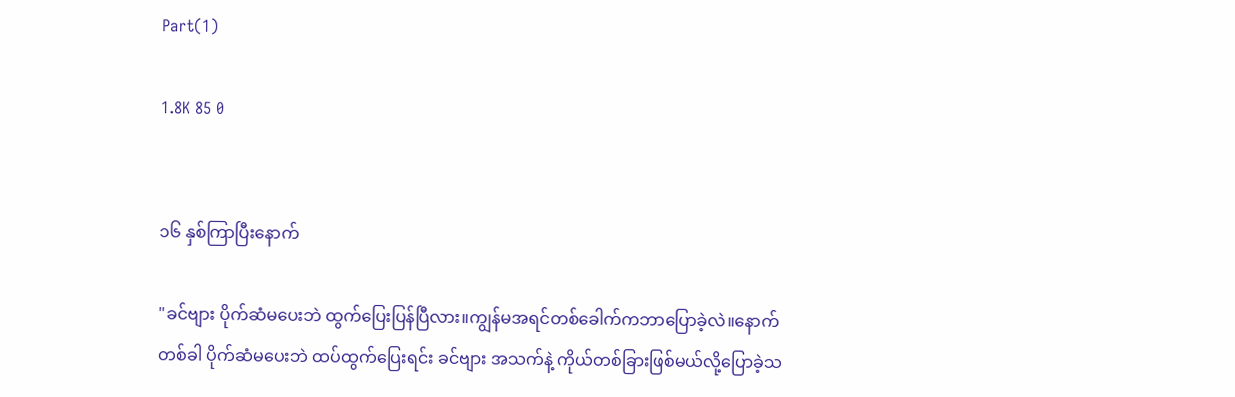Part(1)

1.8K 85 0


၁၆ နှစ်ကြာပြီးနောက်

"ခင်ဗျား ပိုက်ဆံမပေးဘဲ ထွက်ပြေးပြန်ပြီလား။ကျွန်မအရင်တစ်ခေါက်ကဘာပြောခဲ့လဲ။နောက်တစ်ခါ ပိုက်ဆံမပေးဘဲ ထပ်ထွက်ပြေးရင်း ခင်ဗျား အသက်နဲ့ ကိုယ်တစ်ခြားဖြစ်မယ်လို့ပြောခဲ့သ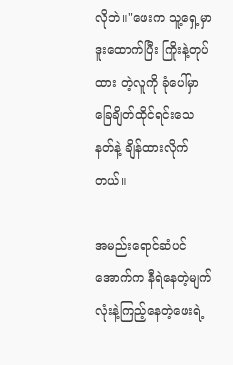လိုဘဲ။"ဖေးက သူ့ရှေ့မှာဒူးထောက်ပြီး ကြိုးနဲ့တုပ်ထား တဲ့လူကို ခုံပေါ်မှာခြေချိတ်ထိုင်ရင်းသေနတ်နဲ့ ချိန်ထားလိုက်တယ်။

အမည်းရောင်ဆံပင်အောက်က နီရဲနေတဲ့မျက်လုံးနဲ့ကြည့်နေတဲ့ဖေးရဲ့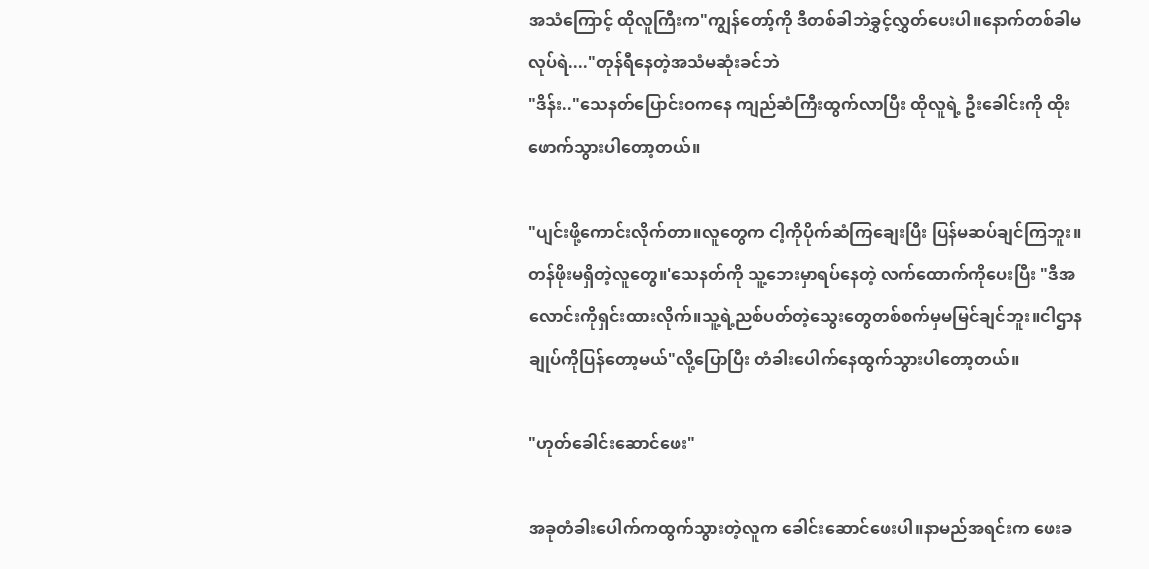အသံကြောင့် ထိုလူကြီးက"ကျွန်တော့်ကို ဒီတစ်ခါဘဲခွှင့်လွှတ်ပေးပါ။နောက်တစ်ခါမလုပ်ရဲ...."တုန်ရီနေတဲ့အသံမဆုံးခင်ဘဲ
"ဒိန်း.."သေနတ်ပြောင်းဝကနေ ကျည်ဆံကြီးထွက်လာပြီး ထိုလူရဲ့ ဦးခေါင်းကို ထိုးဖောက်သွားပါတော့တယ်။

"ပျင်းဖို့ကောင်းလိုက်တာ။လူတွေက ငါ့ကိုပိုက်ဆံကြချေးပြီး ပြန်မဆပ်ချင်ကြဘူး။တန်ဖိုးမရှိတဲ့လူတွေ။'သေနတ်ကို သူ့ဘေးမှာရပ်နေတဲ့ လက်ထောက်ကိုပေးပြီး "ဒီအလောင်းကိုရှင်းထားလိုက်။သူ့ရဲ့ညစ်ပတ်တဲ့သွေးတွေတစ်စက်မှမမြင်ချင်ဘူး။ငါဌာနချုပ်ကိုပြန်တော့မယ်"လို့ပြောပြီး တံခါးပေါက်နေထွက်သွားပါတော့တယ်။

"ဟုတ်ခေါင်းဆောင်ဖေး"

အခုတံခါးပေါက်ကထွက်သွားတဲ့လူက ခေါင်းဆောင်ဖေးပါ။နာမည်အရင်းက ဖေးခ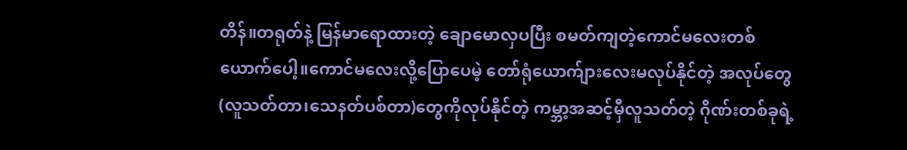တိန်။တရုတ်နဲ့ မြန်မာရောထားတဲ့ ချောမောလှပပြီး စမတ်ကျတဲ့ကောင်မလေးတစ်ယောက်ပေါ့။ကောင်မလေးလို့ပြောပေမဲ့ တော်ရုံယောက်ျားလေးမလုပ်နိုင်တဲ့ အလုပ်တွေ(လူသတ်တာ၊သေနတ်ပစ်တာ)တွေကိုလုပ်နိုင်တဲ့ ကမ္ဘာ့အဆင့်မှီလူသတ်တဲ့ ဂိုဏ်းတစ်ခုရဲ့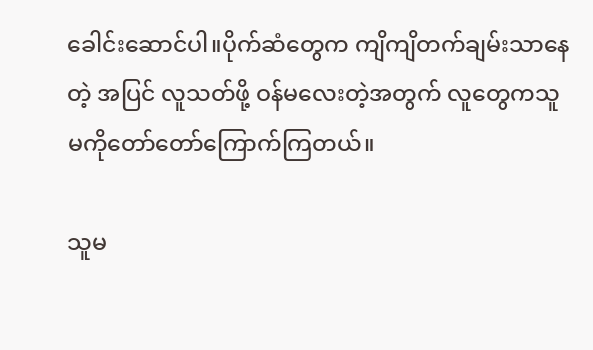ခေါင်းဆောင်ပါ။ပိုက်ဆံတွေက ကျိကျိတက်ချမ်းသာနေတဲ့ အပြင် လူသတ်ဖို့ ဝန်မလေးတဲ့အတွက် လူတွေကသူမကိုတော်တော်ကြောက်ကြတယ်။

သူမ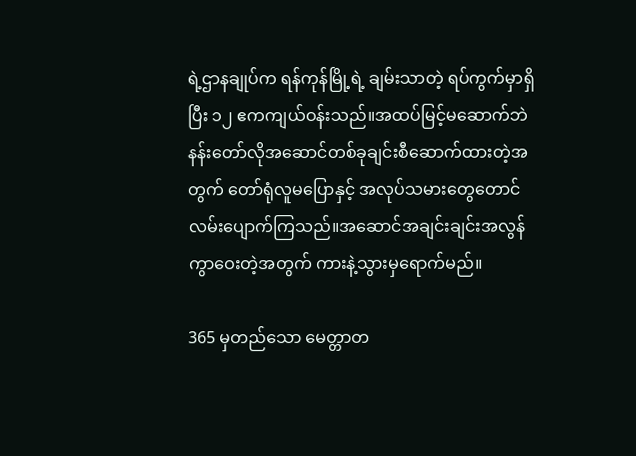ရဲ့ဌာနချုပ်က ရန်ကုန်မြို့ရဲ့ ချမ်းသာတဲ့ ရပ်ကွက်မှာရှိပြီး ၁၂ ဧကကျယ်ဝန်းသည်။အထပ်မြင့်မဆောက်ဘဲ နန်းတော်လိုအဆောင်တစ်ခုချင်းစီဆောက်ထားတဲ့အတွက် တော်ရုံလူမပြောနှင့် အလုပ်သမားတွေတောင် လမ်းပျောက်ကြသည်။အဆောင်အချင်းချင်းအလွန်ကွာဝေးတဲ့အတွက် ကားနဲ့သွားမှရောက်မည်။

365 မှတည်သော မေတ္တာတ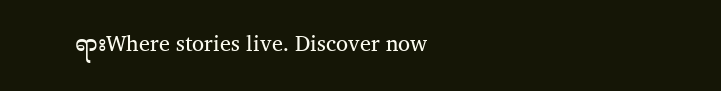ရားWhere stories live. Discover now